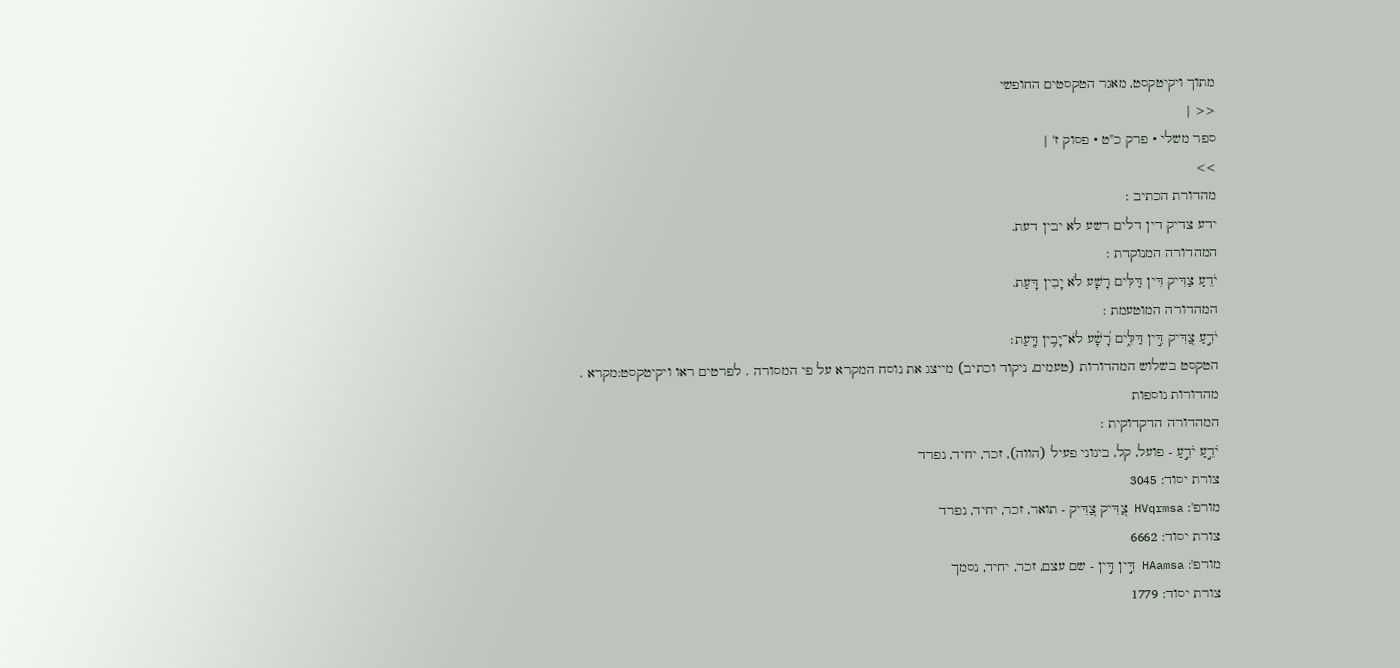מתוך ויקיטקסט, מאגר הטקסטים החופשי
<< |
ספר משלי • פרק כ"ט • פסוק ז' |
>>
מהדורת הכתיב :
ידע צדיק דין דלים רשע לא יבין דעת.
המהדורה המנוקדת :
יֹדֵעַ צַדִּיק דִּין דַּלִּים רָשָׁע לֹא יָבִין דָּעַת.
המהדורה המוטעמת :
יֹדֵ֣עַ צַ֭דִּיק דִּ֣ין דַּלִּ֑ים רָ֝שָׁ֗ע לֹא־יָבִ֥ין דָּֽעַת׃
הטקסט בשלוש המהדורות (טעמים, ניקוד וכתיב) מייצג את נוסח המקרא על פי המסורה . לפרטים ראו ויקיטקסט:מקרא .
מהדורות נוספות
המהדורה הדקדוקית :
יֹדֵ֣עַ יֹדֵ֣עַ - פועל, קל, בינוני פעיל (הווה), זכר, יחיד, נפרד
צורת יסוד: 3045
מורפ': HVqrmsa צַ֭דִּיק צַ֭דִּיק - תואר, זכר, יחיד, נפרד
צורת יסוד: 6662
מורפ': HAamsa דִּ֣ין דִּ֣ין - שם עצם, זכר, יחיד, נסמך
צורת יסוד: 1779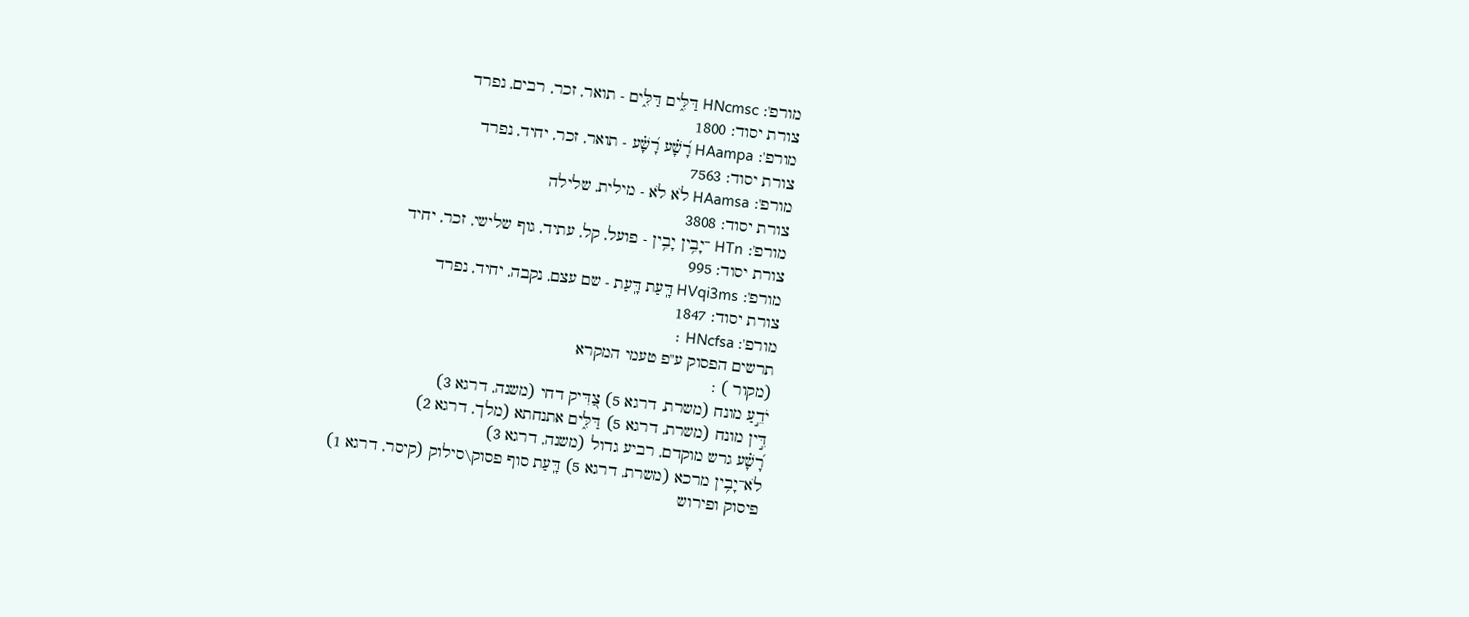מורפ': HNcmsc דַּלִּ֑ים דַּלִּ֑ים - תואר, זכר, רבים, נפרד
צורת יסוד: 1800
מורפ': HAampa רָ֝שָׁ֗ע רָ֝שָׁ֗ע - תואר, זכר, יחיד, נפרד
צורת יסוד: 7563
מורפ': HAamsa לֹא לֹא - מילית, שלילה
צורת יסוד: 3808
מורפ': HTn ־יָבִ֥ין יָבִ֥ין - פועל, קל, עתיד, גוף שלישי, זכר, יחיד
צורת יסוד: 995
מורפ': HVqi3ms דָּֽעַת דָּֽעַת - שם עצם, נקבה, יחיד, נפרד
צורת יסוד: 1847
מורפ': HNcfsa ׃
תרשים הפסוק ע"פ טעמי המקרא
(מקור ) :
יֹדֵ֣עַ מונח (משרת, דרגא 5) צַ֭דִּיק דחי (משנה, דרגא 3)
דִּ֣ין מונח (משרת, דרגא 5) דַּלִּ֑ים אתנחתא (מלך, דרגא 2)
רָ֝שָׁ֗ע גרש מוקדם, רביע גדול (משנה, דרגא 3)
לֹא־יָבִ֥ין מרכא (משרת, דרגא 5) דָּֽעַת סוף פסוק\סילוק (קיסר, דרגא 1)
פיסוק ופירוש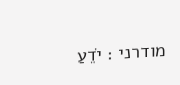מודרני : יֹדֵעַ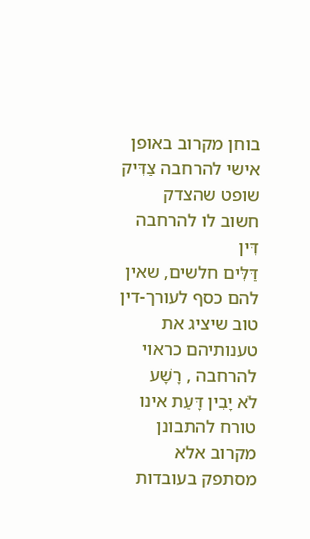בוחן מקרוב באופן אישי להרחבה צַדִּיק שופט שהצדק חשוב לו להרחבה דִּין
דַּלִּים חלשים, שאין להם כסף לעורך-דין טוב שיציג את טענותיהם כראוי להרחבה , רָשָׁע
לֹא יָבִין דָּעַת אינו טורח להתבונן מקרוב אלא מסתפק בעובדות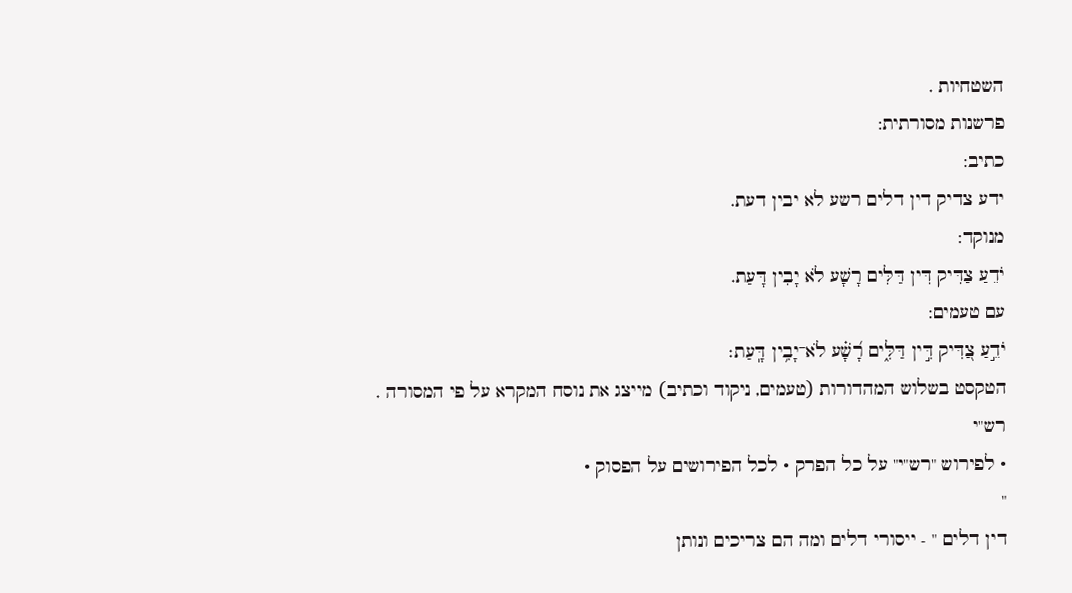השטחיות .
פרשנות מסורתית:
כתיב:
ידע צדיק דין דלים רשע לא יבין דעת.
מנוקד:
יֹדֵעַ צַדִּיק דִּין דַּלִּים רָשָׁע לֹא יָבִין דָּעַת.
עם טעמים:
יֹדֵ֣עַ צַ֭דִּיק דִּ֣ין דַּלִּ֑ים רָ֝שָׁ֗ע לֹא־יָבִ֥ין דָּֽעַת׃
הטקסט בשלוש המהדורות (טעמים, ניקוד וכתיב) מייצג את נוסח המקרא על פי המסורה .
רש"י
• לפירוש "רש"י" על כל הפרק • לכל הפירושים על הפסוק •
"
דין דלים " - ייסורי דלים ומה הם צריכים ונותן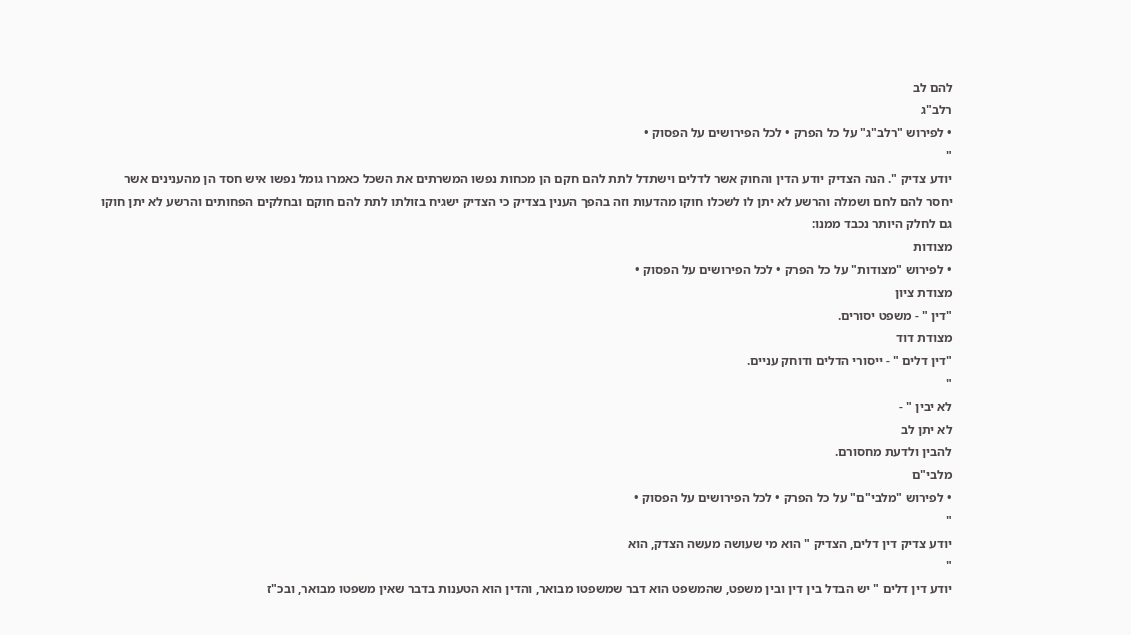להם לב
רלב"ג
• לפירוש "רלב"ג" על כל הפרק • לכל הפירושים על הפסוק •
"
יודע צדיק ". הנה הצדיק יודע הדין והחוק אשר לדלים וישתדל לתת להם חקם הן מכחות נפשו המשרתים את השכל כאמרו גומל נפשו איש חסד הן מהענינים אשר יחסר להם לחם ושמלה והרשע לא יתן לו לשכלו חוקו מהדעות וזה בהפך הענין בצדיק כי הצדיק ישגיח בזולתו לתת להם חוקם ובחלקים הפחותים והרשע לא יתן חוקו גם לחלק היותר נכבד ממנו:
מצודות
• לפירוש "מצודות" על כל הפרק • לכל הפירושים על הפסוק •
מצודת ציון
"דין " - משפט יסורים.
מצודת דוד
"דין דלים " - ייסורי הדלים ודוחק עניים.
"
לא יבין " -
לא יתן לב
להבין ולדעת מחסורם.
מלבי"ם
• לפירוש "מלבי"ם" על כל הפרק • לכל הפירושים על הפסוק •
"
יודע צדיק דין דלים, הצדיק " הוא מי שעושה מעשה הצדק, הוא
"
יודע דין דלים " יש הבדל בין דין ובין משפט, שהמשפט הוא דבר שמשפטו מבואר, והדין הוא הטענות בדבר שאין משפטו מבואר, ובכ"ז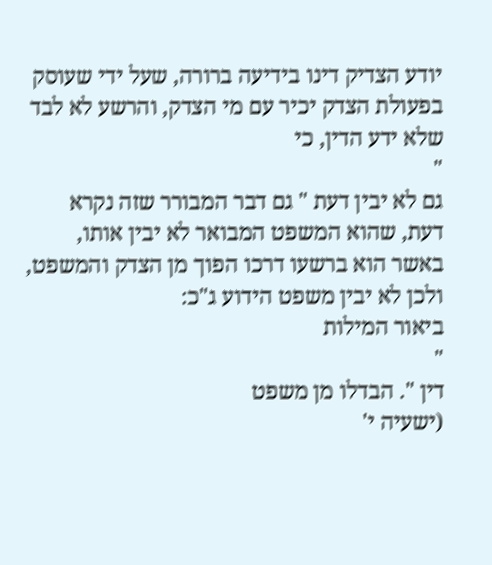יודע הצדיק דינו בידיעה ברורה, שעל ידי שעוסק בפעולת הצדק יכיר עם מי הצדק, והרשע לא לבד שלא ידע הדין, כי
"
גם לא יבין דעת " גם דבר המבורר שזה נקרא דעת, שהוא המשפט המבואר לא יבין אותו, באשר הוא ברשעו דרכו הפוך מן הצדק והמשפט, ולכן לא יבין משפט הידוע ג"כ:
ביאור המילות
"
דין ". הבדלו מן משפט
(ישעיה י'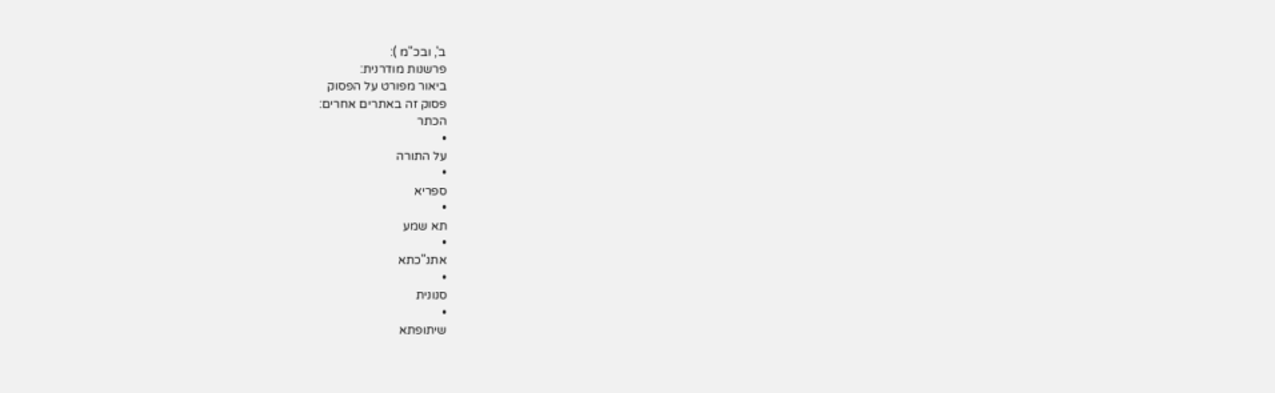ב', ובכ"מ ):
פרשנות מודרנית:
ביאור מפורט על הפסוק
פסוק זה באתרים אחרים:
הכתר
•
על התורה
•
ספריא
•
תא שמע
•
אתנ"כתא
•
סנונית
•
שיתופתא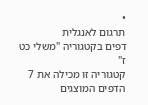•
תרגום לאנגלית
דפים בקטגוריה "משלי כט ז"
קטגוריה זו מכילה את 7 הדפים המוצגים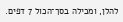להלן, ומכילה בסך־הכול 7 דפים.